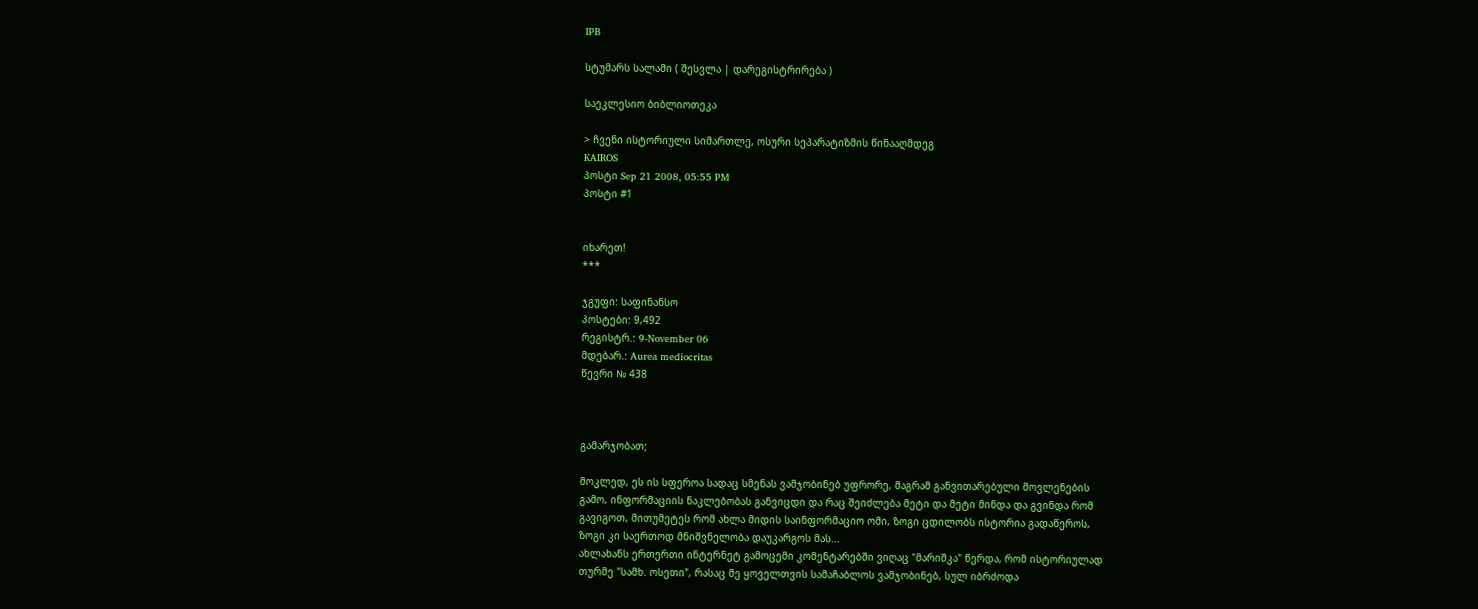IPB

სტუმარს სალამი ( შესვლა | დარეგისტრირება )

საეკლესიო ბიბლიოთეკა

> ჩვენი ისტორიული სიმართლე, ოსური სეპარატიზმის წინააღმდეგ
KAIROS
პოსტი Sep 21 2008, 05:55 PM
პოსტი #1


იხარეთ!
***

ჯგუფი: საფინანსო
პოსტები: 9,492
რეგისტრ.: 9-November 06
მდებარ.: Aurea mediocritas
წევრი № 438



გამარჯობათ;

მოკლედ, ეს ის სფეროა სადაც სმენას ვამჯობინებ უფრორე, მაგრამ განვითარებული მოვლენების
გამო, ინფორმაციის ნაკლებობას განვიცდი და რაც შეიძლება მეტი და მეტი მინდა და გვინდა რომ
გავიგოთ, მითუმეტეს რომ ახლა მიდის საინფორმაციო ომი, ზოგი ცდილობს ისტორია გადაწეროს,
ზოგი კი საერთოდ მნიშვნელობა დაუკარგოს მას...
ახლახანს ერთერთი ინტერნეტ გამოცემი კომენტარებში ვიღაც "მარიშკა" წერდა, რომ ისტორიულად
თურმე "სამხ. ოსეთი", რასაც მე ყოველთვის სამაჩაბლოს ვამჯობინებ, სულ იბრძოდა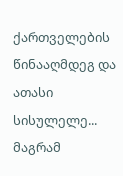ქართველების
წინააღმდეგ და ათასი სისულელე... მაგრამ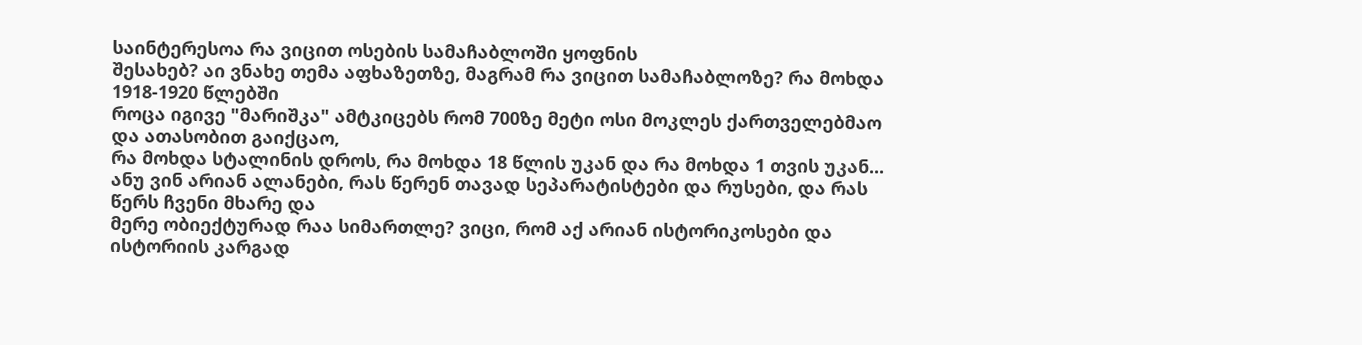საინტერესოა რა ვიცით ოსების სამაჩაბლოში ყოფნის
შესახებ? აი ვნახე თემა აფხაზეთზე, მაგრამ რა ვიცით სამაჩაბლოზე? რა მოხდა 1918-1920 წლებში
როცა იგივე "მარიშკა" ამტკიცებს რომ 700ზე მეტი ოსი მოკლეს ქართველებმაო და ათასობით გაიქცაო,
რა მოხდა სტალინის დროს, რა მოხდა 18 წლის უკან და რა მოხდა 1 თვის უკან...
ანუ ვინ არიან ალანები, რას წერენ თავად სეპარატისტები და რუსები, და რას წერს ჩვენი მხარე და
მერე ობიექტურად რაა სიმართლე? ვიცი, რომ აქ არიან ისტორიკოსები და ისტორიის კარგად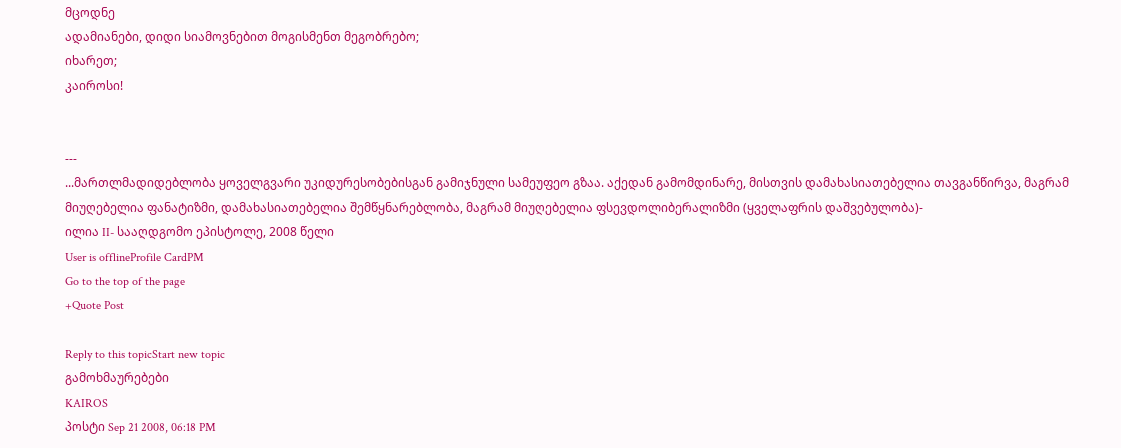მცოდნე
ადამიანები, დიდი სიამოვნებით მოგისმენთ მეგობრებო;
იხარეთ;
კაიროსი!


---
...მართლმადიდებლობა ყოველგვარი უკიდურესობებისგან გამიჯნული სამეუფეო გზაა. აქედან გამომდინარე, მისთვის დამახასიათებელია თავგანწირვა, მაგრამ მიუღებელია ფანატიზმი, დამახასიათებელია შემწყნარებლობა, მაგრამ მიუღებელია ფსევდოლიბერალიზმი (ყველაფრის დაშვებულობა)-
ილია II- სააღდგომო ეპისტოლე, 2008 წელი
User is offlineProfile CardPM
Go to the top of the page
+Quote Post

Reply to this topicStart new topic
გამოხმაურებები
KAIROS
პოსტი Sep 21 2008, 06:18 PM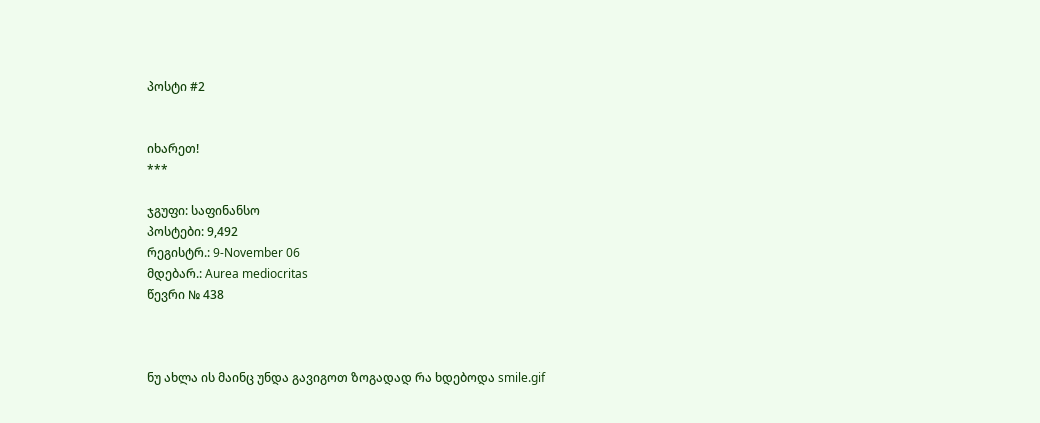პოსტი #2


იხარეთ!
***

ჯგუფი: საფინანსო
პოსტები: 9,492
რეგისტრ.: 9-November 06
მდებარ.: Aurea mediocritas
წევრი № 438



ნუ ახლა ის მაინც უნდა გავიგოთ ზოგადად რა ხდებოდა smile.gif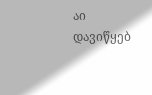აი დავიწყებ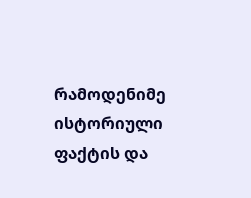რამოდენიმე ისტორიული ფაქტის და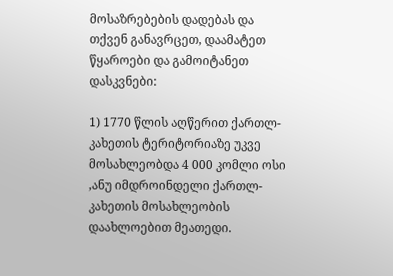მოსაზრებების დადებას და თქვენ განავრცეთ, დაამატეთ წყაროები და გამოიტანეთ დასკვნები:

1) 1770 წლის აღწერით ქართლ-კახეთის ტერიტორიაზე უკვე მოსახლეობდა 4 000 კომლი ოსი ,ანუ იმდროინდელი ქართლ-კახეთის მოსახლეობის დაახლოებით მეათედი.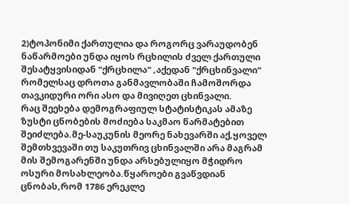2)ტოპონიმი ქართულია და როგორც ვარაუდობენ ნაწარმოები უნდა იყოს რცხილის ძველ ქართული შესატყვისიდან "ქრცხილა" ,აქედან "ქრცხინვალი" რომელსაც დროთა განმავლობაში ჩამოშორდა თავკიდური ორი ასო და მივიღეთ ცხინვალი.
რაც შეეხება დემოგრაფიულ სტატისტიკას ამაზე ზუსტი ცნობების მოძიება საკმაო წარმატებით შეიძლება.მე-საუკუნის მეორე ნახევარში აქ,ყოველ შემთხვევაში თუ საკუთრივ ცხინვალში არა მაგრამ მის შემოგარენში უნდა არსებულიყო მჭიდრო ოსური მოსახლეობა.წყაროები გვაწვდიან ცნობას,რომ 1786 ერეკლე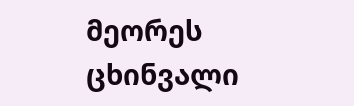მეორეს ცხინვალი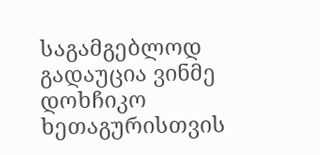საგამგებლოდ გადაუცია ვინმე დოხჩიკო ხეთაგურისთვის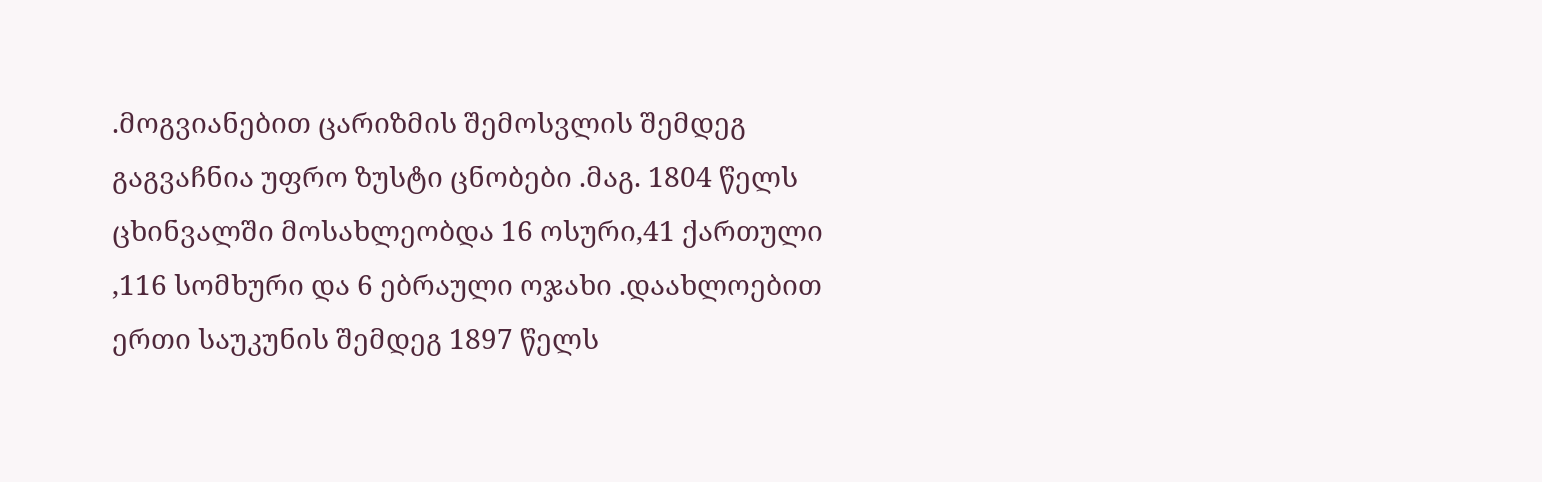.მოგვიანებით ცარიზმის შემოსვლის შემდეგ გაგვაჩნია უფრო ზუსტი ცნობები .მაგ. 1804 წელს ცხინვალში მოსახლეობდა 16 ოსური,41 ქართული ,116 სომხური და 6 ებრაული ოჯახი .დაახლოებით ერთი საუკუნის შემდეგ 1897 წელს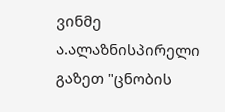ვინმე ა.ალაზნისპირელი გაზეთ "ცნობის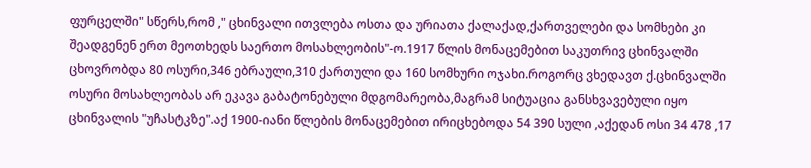ფურცელში" სწერს,რომ ," ცხინვალი ითვლება ოსთა და ურიათა ქალაქად,ქართველები და სომხები კი შეადგენენ ერთ მეოთხედს საერთო მოსახლეობის"-ო.1917 წლის მონაცემებით საკუთრივ ცხინვალში ცხოვრობდა 80 ოსური,346 ებრაული,310 ქართული და 160 სომხური ოჯახი.როგორც ვხედავთ ქ.ცხინვალში ოსური მოსახლეობას არ ეკავა გაბატონებული მდგომარეობა,მაგრამ სიტუაცია განსხვავებული იყო ცხინვალის "უჩასტკზე".აქ 1900-იანი წლების მონაცემებით ირიცხებოდა 54 390 სული ,აქედან ოსი 34 478 ,17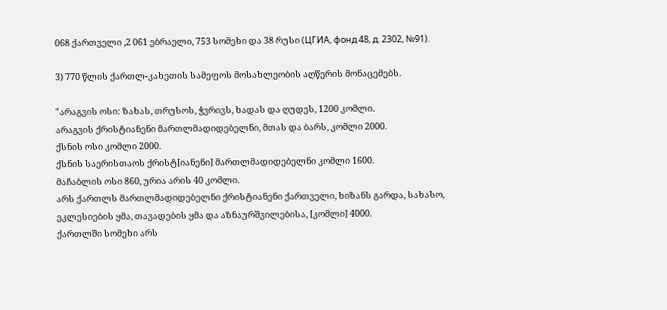068 ქართველი ,2 061 ებრაელი, 753 სომეხი და 38 რუსი (ЦГИА, фонд 48, д. 2302, №91).

3) 770 წლის ქართლ-კახეთის სამეფოს მოსახლეობის აღწერის მონაცემებს.

"არაგვის ოსი: ზახას, თრუსოს, ჭვრივს, ხადას და ღუდეს, 1200 კომლი.
არაგვის ქრისტიანენი მართლმადიდებელნი, მთას და ბარს, კომლი 2000.
ქსნის ოსი კომლი 2000.
ქსნის საერისთაოს ქრისტ[იანენი] მართლმადიდებელნი კომლი 1600.
მაჩაბლის ოსი 860, ურია არის 40 კომლი.
არს ქართლს მართლმადიდებელნი ქრისტიანენი ქართველი, ხიზანს გარდა, სახასო, ეკლესიების ყმა, თავადების ყმა და აზნაურშვილებისა, [კომლი] 4000.
ქართლში სომეხი არს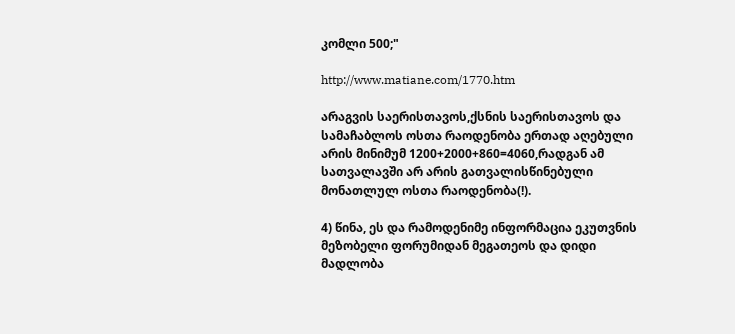კომლი 500;"

http://www.matiane.com/1770.htm

არაგვის საერისთავოს,ქსნის საერისთავოს და სამაჩაბლოს ოსთა რაოდენობა ერთად აღებული არის მინიმუმ 1200+2000+860=4060,რადგან ამ სათვალავში არ არის გათვალისწინებული მონათლულ ოსთა რაოდენობა(!).

4) წინა, ეს და რამოდენიმე ინფორმაცია ეკუთვნის მეზობელი ფორუმიდან მეგათეოს და დიდი მადლობა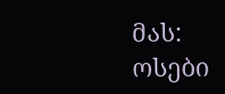მას:
ოსები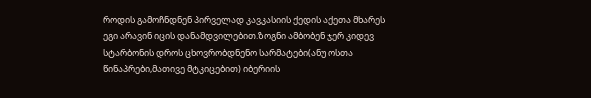როდის გამოჩნდნენ პირველად კავკასიის ქედის აქეთა მხარეს ეგი არავინ იცის დანამდვილებით.ზოგნი ამბობენ ჯერ კიდევ სტარბონის დროს ცხოვრობდნენო სარმატები(ანუ ოსთა წინაპრები,მათივე მტკიცებით) იბერიის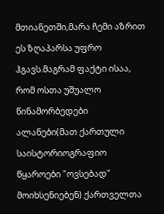მთიანეთში,მარა ჩემი აზრით ეს ზღაპარსა უფრო ჰგავს.მაგრამ ფაქტი ისაა, რომ ოსთა უშუალო წინამორბედები ალანები(მათ ქართული საისტორიოგრაფიო წყაროები "ოვსებად" მოიხსენიებენ) ქართველთა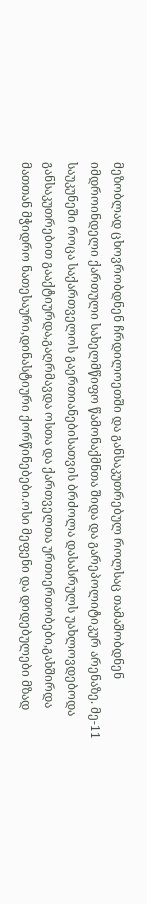მეზობლად ცხოვრობდნენ ჩრდილოეთში და განსაკუთრებულ როლსაც თამაშობდნენ იმდროინდელი ქართული სახელმწიფო წამონაქმნთა შიდა და გარეპოლიტიკურ არენაზე. მე-11 საუკუნეში როცა საქართველოს გაერთიანებისათვის ბრძოლა დასასრულს უახლოვდებოდა განსაკუთრებით გააქტიურდა,გაღრმავდა ოსთა და ქართველთა ურთიერთობები,გახშირდა მათთან მჭიდრო ნათესაური,დინასტიური ქორწინებები.ოსი მეფენი და დიდებულები მზად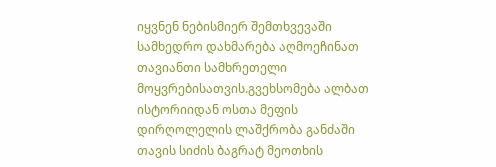იყვნენ ნებისმიერ შემთხვევაში სამხედრო დახმარება აღმოეჩინათ თავიანთი სამხრეთელი მოყვრებისათვის.გვეხსომება ალბათ ისტორიიდან ოსთა მეფის დირღოლელის ლაშქრობა განძაში თავის სიძის ბაგრატ მეოთხის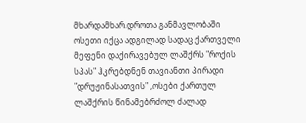მხარდამხარ.დროთა განმავლობაში ოსეთი იქცა ადგილად სადაც ქართველი მეფენი დაქირავებულ ლაშქრს "როქის სპას" ჰკრებდნენ თავიანთი პირადი "დრუჟინასათვის" ,ოსები ქართულ ლაშქრის წინამებრძოლ ძალად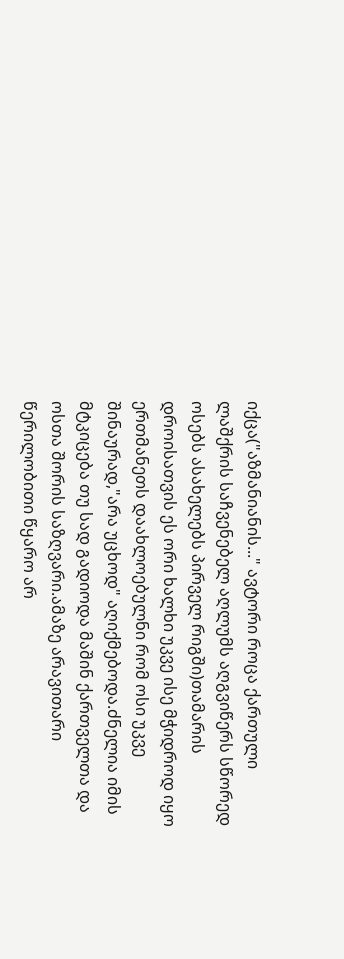იქცა("აზმანიანის..." ავტორი როცა ქართული ლაშქრის საჩვენებელ აღლუმს აღგვიწერს სწორედ ოსებს ასახელებს პირველ რიგში)თამარის დროისათვის ეს ორი ხალხი უკვე ისე მჭიდროდ იყო ერთმანეთს დაახლოებულნი რომ ოსი უკვე შინაურად,"არა უცხოდ" აღიქმებოდა.ძნელია იმის მტკიცება თუ სად გადიოდა მაშინ ქართველთა და ოსთა შორის საზღვარი.ამაზე არავითარი წერილობითი წყარო არ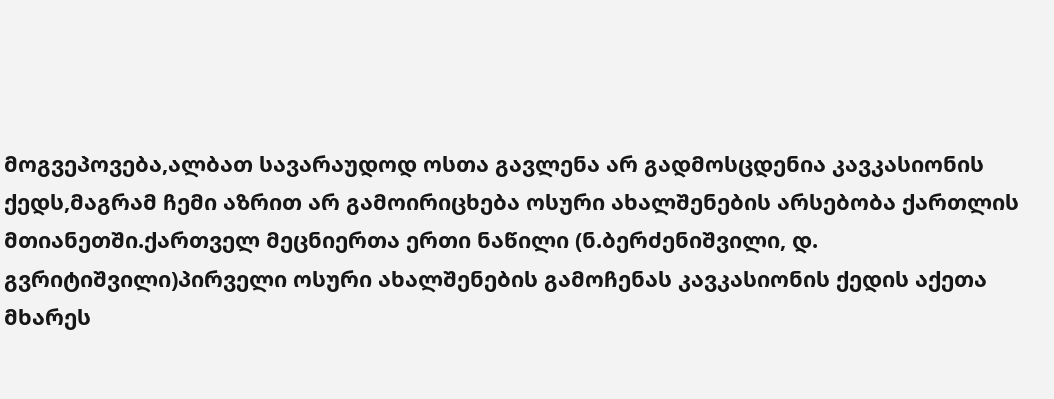მოგვეპოვება,ალბათ სავარაუდოდ ოსთა გავლენა არ გადმოსცდენია კავკასიონის ქედს,მაგრამ ჩემი აზრით არ გამოირიცხება ოსური ახალშენების არსებობა ქართლის მთიანეთში.ქართველ მეცნიერთა ერთი ნაწილი (ნ.ბერძენიშვილი, დ. გვრიტიშვილი)პირველი ოსური ახალშენების გამოჩენას კავკასიონის ქედის აქეთა მხარეს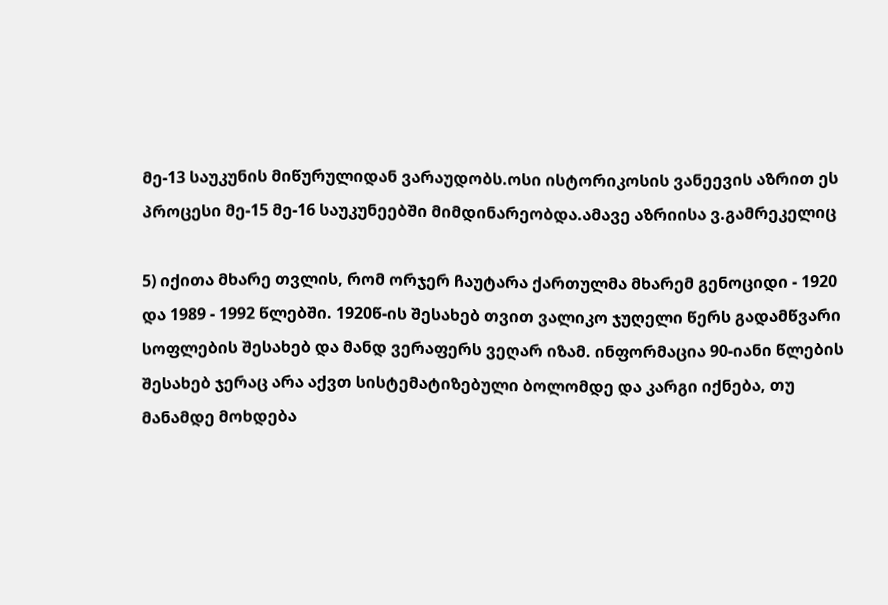მე-13 საუკუნის მიწურულიდან ვარაუდობს.ოსი ისტორიკოსის ვანეევის აზრით ეს პროცესი მე-15 მე-16 საუკუნეებში მიმდინარეობდა.ამავე აზრიისა ვ.გამრეკელიც

5) იქითა მხარე თვლის, რომ ორჯერ ჩაუტარა ქართულმა მხარემ გენოციდი - 1920 და 1989 - 1992 წლებში. 1920წ-ის შესახებ თვით ვალიკო ჯუღელი წერს გადამწვარი სოფლების შესახებ და მანდ ვერაფერს ვეღარ იზამ. ინფორმაცია 90-იანი წლების შესახებ ჯერაც არა აქვთ სისტემატიზებული ბოლომდე და კარგი იქნება, თუ მანამდე მოხდება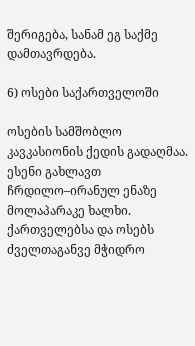შერიგება, სანამ ეგ საქმე დამთავრდება.

6) ოსები საქართველოში

ოსების სამშობლო კავკასიონის ქედის გადაღმაა. ესენი გახლავთ ჩრდილო–ირანულ ენაზე მოლაპარაკე ხალხი. ქართველებსა და ოსებს ძველთაგანვე მჭიდრო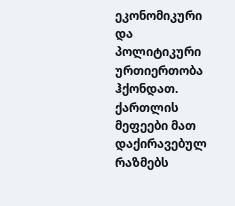ეკონომიკური და პოლიტიკური ურთიერთობა ჰქონდათ. ქართლის მეფეები მათ დაქირავებულ რაზმებს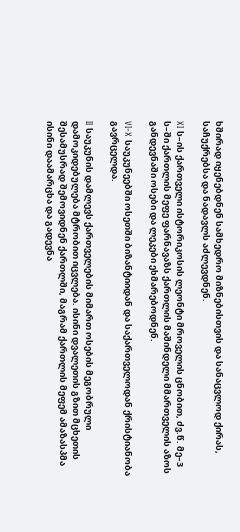ხშირად იყენებდნენ სამხედრო მიზნებისთვის და სანაცვლოდ ქირას, საჩუქრებსა და ნადავლს აძლევდნენ.

XI ს–ის ქართველი ისტორიკოსის ლეონტი მროველის ცნობით, ძვ.წ. მე–3 ს–ში ქართლის მეფე ფარნავაზს ქართლის მაშინდელი მმართველის აზოს განდევნაში ოსები და ლეკები ეხმარებოდნენ.

VI-X საუკუნეებში ოსეთში ბიზანტიიდან და საქართველოდან ქრისტიანობა გავრცელდა.

II საუკუნის დამლევს ქართველების მიმართ ოსების მეგობრული დამოკიდებულება მტრობით იცვლება. ისინი დვალეთის გზით მცხეთის შესამუსრად შემოვიდნენ ქართლში, მაგრამ ქართლის მეფემ ამაზასპმა ისინი დაამარცხა და გადევნა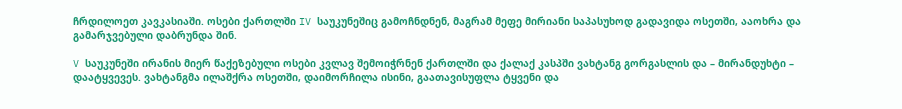ჩრდილოეთ კავკასიაში. ოსები ქართლში IV საუკუნეშიც გამოჩნდნენ, მაგრამ მეფე მირიანი საპასუხოდ გადავიდა ოსეთში, ააოხრა და გამარჯვებული დაბრუნდა შინ.

V საუკუნეში ირანის მიერ წაქეზებული ოსები კვლავ შემოიჭრნენ ქართლში და ქალაქ კასპში ვახტანგ გორგასლის და – მირანდუხტი – დაატყვევეს. ვახტანგმა ილაშქრა ოსეთში, დაიმორჩილა ისინი, გაათავისუფლა ტყვენი და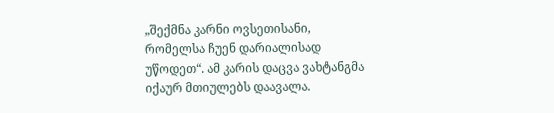„შექმნა კარნი ოვსეთისანი, რომელსა ჩუენ დარიალისად უწოდეთ“. ამ კარის დაცვა ვახტანგმა იქაურ მთიულებს დაავალა.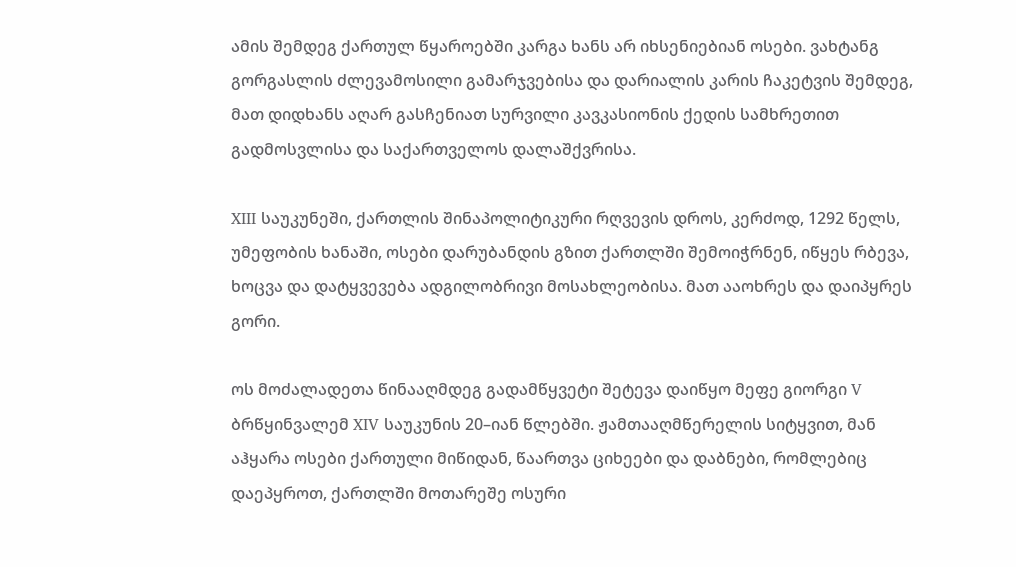ამის შემდეგ ქართულ წყაროებში კარგა ხანს არ იხსენიებიან ოსები. ვახტანგ გორგასლის ძლევამოსილი გამარჯვებისა და დარიალის კარის ჩაკეტვის შემდეგ, მათ დიდხანს აღარ გასჩენიათ სურვილი კავკასიონის ქედის სამხრეთით გადმოსვლისა და საქართველოს დალაშქვრისა.

XIII საუკუნეში, ქართლის შინაპოლიტიკური რღვევის დროს, კერძოდ, 1292 წელს, უმეფობის ხანაში, ოსები დარუბანდის გზით ქართლში შემოიჭრნენ, იწყეს რბევა, ხოცვა და დატყვევება ადგილობრივი მოსახლეობისა. მათ ააოხრეს და დაიპყრეს გორი.

ოს მოძალადეთა წინააღმდეგ გადამწყვეტი შეტევა დაიწყო მეფე გიორგი V ბრწყინვალემ XIV საუკუნის 20–იან წლებში. ჟამთააღმწერელის სიტყვით, მან აჰყარა ოსები ქართული მიწიდან, წაართვა ციხეები და დაბნები, რომლებიც დაეპყროთ, ქართლში მოთარეშე ოსური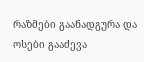რაზმები გაანადგურა და ოსები გააძევა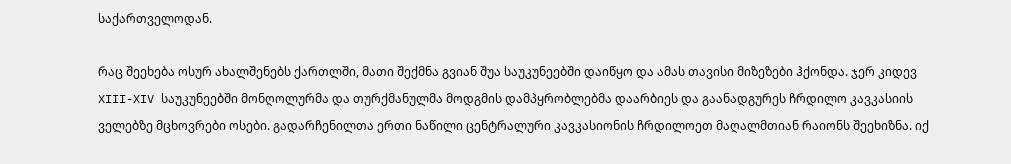საქართველოდან.

რაც შეეხება ოსურ ახალშენებს ქართლში, მათი შექმნა გვიან შუა საუკუნეებში დაიწყო და ამას თავისი მიზეზები ჰქონდა. ჯერ კიდევ XIII-XIV საუკუნეებში მონღოლურმა და თურქმანულმა მოდგმის დამპყრობლებმა დაარბიეს და გაანადგურეს ჩრდილო კავკასიის ველებზე მცხოვრები ოსები. გადარჩენილთა ერთი ნაწილი ცენტრალური კავკასიონის ჩრდილოეთ მაღალმთიან რაიონს შეეხიზნა. იქ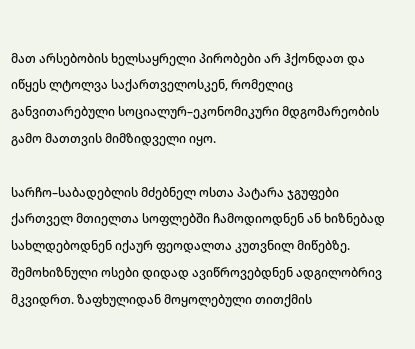მათ არსებობის ხელსაყრელი პირობები არ ჰქონდათ და იწყეს ლტოლვა საქართველოსკენ, რომელიც განვითარებული სოციალურ–ეკონომიკური მდგომარეობის გამო მათთვის მიმზიდველი იყო.

სარჩო–საბადებლის მძებნელ ოსთა პატარა ჯგუფები ქართველ მთიელთა სოფლებში ჩამოდიოდნენ ან ხიზნებად სახლდებოდნენ იქაურ ფეოდალთა კუთვნილ მიწებზე. შემოხიზნული ოსები დიდად ავიწროვებდნენ ადგილობრივ მკვიდრთ. ზაფხულიდან მოყოლებული თითქმის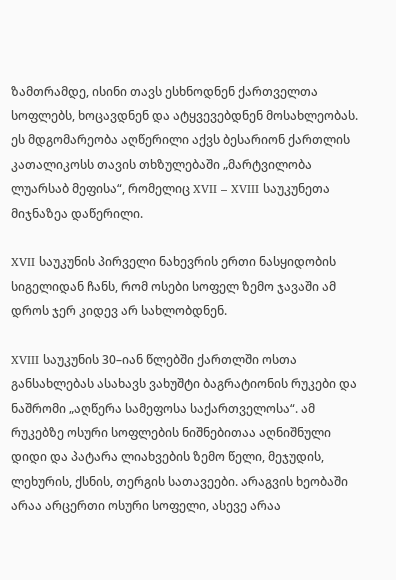ზამთრამდე, ისინი თავს ესხნოდნენ ქართველთა სოფლებს, ხოცავდნენ და ატყვევებდნენ მოსახლეობას. ეს მდგომარეობა აღწერილი აქვს ბესარიონ ქართლის კათალიკოსს თავის თხზულებაში „მარტვილობა ლუარსაბ მეფისა“, რომელიც XVII – XVIII საუკუნეთა მიჯნაზეა დაწერილი.

XVII საუკუნის პირველი ნახევრის ერთი ნასყიდობის სიგელიდან ჩანს, რომ ოსები სოფელ ზემო ჯავაში ამ დროს ჯერ კიდევ არ სახლობდნენ.

XVIII საუკუნის 30–იან წლებში ქართლში ოსთა განსახლებას ასახავს ვახუშტი ბაგრატიონის რუკები და ნაშრომი „აღწერა სამეფოსა საქართველოსა“. ამ რუკებზე ოსური სოფლების ნიშნებითაა აღნიშნული დიდი და პატარა ლიახვების ზემო წელი, მეჯუდის, ლეხურის, ქსნის, თერგის სათავეები. არაგვის ხეობაში არაა არცერთი ოსური სოფელი, ასევე არაა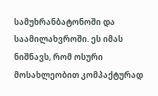სამუხრანბატონოში და საამილახვროში. ეს იმას ნიშნავს, რომ ოსური მოსახლეობით კომპაქტურად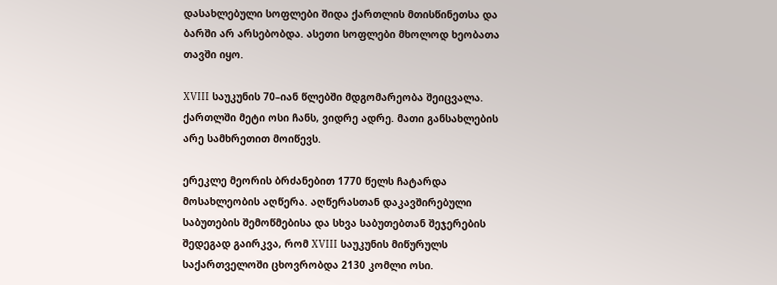დასახლებული სოფლები შიდა ქართლის მთისწინეთსა და ბარში არ არსებობდა. ასეთი სოფლები მხოლოდ ხეობათა თავში იყო.

XVIII საუკუნის 70–იან წლებში მდგომარეობა შეიცვალა. ქართლში მეტი ოსი ჩანს, ვიდრე ადრე. მათი განსახლების არე სამხრეთით მოიწევს.

ერეკლე მეორის ბრძანებით 1770 წელს ჩატარდა მოსახლეობის აღწერა. აღწერასთან დაკავშირებული საბუთების შემოწმებისა და სხვა საბუთებთან შეჯერების შედეგად გაირკვა, რომ XVIII საუკუნის მიწურულს საქართველოში ცხოვრობდა 2130 კომლი ოსი.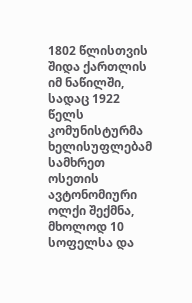1802 წლისთვის შიდა ქართლის იმ ნაწილში, სადაც 1922 წელს კომუნისტურმა ხელისუფლებამ სამხრეთ ოსეთის ავტონომიური ოლქი შექმნა, მხოლოდ 10 სოფელსა და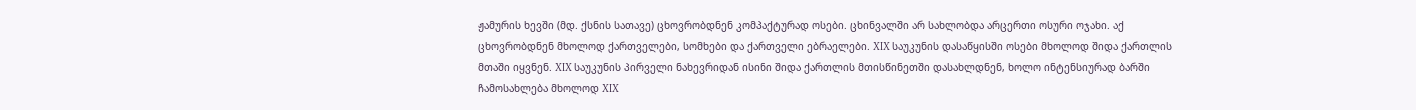ჟამურის ხევში (მდ. ქსნის სათავე) ცხოვრობდნენ კომპაქტურად ოსები. ცხინვალში არ სახლობდა არცერთი ოსური ოჯახი. აქ ცხოვრობდნენ მხოლოდ ქართველები, სომხები და ქართველი ებრაელები. XIX საუკუნის დასაწყისში ოსები მხოლოდ შიდა ქართლის მთაში იყვნენ. XIX საუკუნის პირველი ნახევრიდან ისინი შიდა ქართლის მთისწინეთში დასახლდნენ, ხოლო ინტენსიურად ბარში ჩამოსახლება მხოლოდ XIX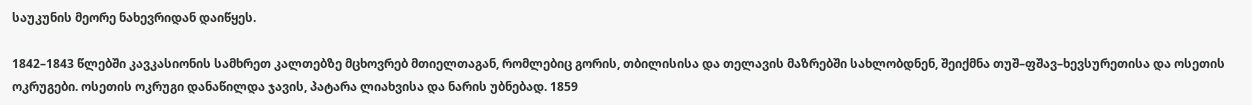საუკუნის მეორე ნახევრიდან დაიწყეს.

1842–1843 წლებში კავკასიონის სამხრეთ კალთებზე მცხოვრებ მთიელთაგან, რომლებიც გორის, თბილისისა და თელავის მაზრებში სახლობდნენ, შეიქმნა თუშ–ფშავ–ხევსურეთისა და ოსეთის ოკრუგები. ოსეთის ოკრუგი დანაწილდა ჯავის, პატარა ლიახვისა და ნარის უბნებად. 1859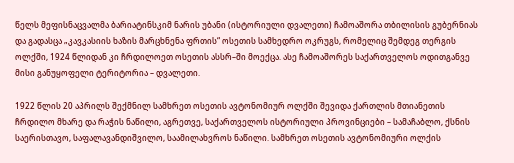წელს მეფისნაცვალმა ბარიატინსკიმ ნარის უბანი (ისტორიული დვალეთი) ჩამოაშორა თბილისის გუბერნიას და გადასცა „კავკასიის ხაზის მარცხნენა ფრთის“ ოსეთის სამხედრო ოკრუგს, რომელიც შემდეგ თერგის ოლქში, 1924 წლიდან კი ჩრდილოეთ ოსეთის ასსრ–ში მოექცა. ასე ჩამოაშორეს საქართველოს ოდითგანვე მისი განუყოფელი ტერიტორია – დვალეთი.

1922 წლის 20 აპრილს შექმნილ სამხრეთ ოსეთის ავტონომიურ ოლქში შევიდა ქართლის მთიანეთის ჩრდილო მხარე და რაჭის ნაწილი, აგრეთვე, საქართველოს ისტორიული პროვინციები – სამაჩაბლო, ქსნის საერისთავო, საფალავანდიშვილო, საამილახვროს ნაწილი. სამხრეთ ოსეთის ავტონომიური ოლქის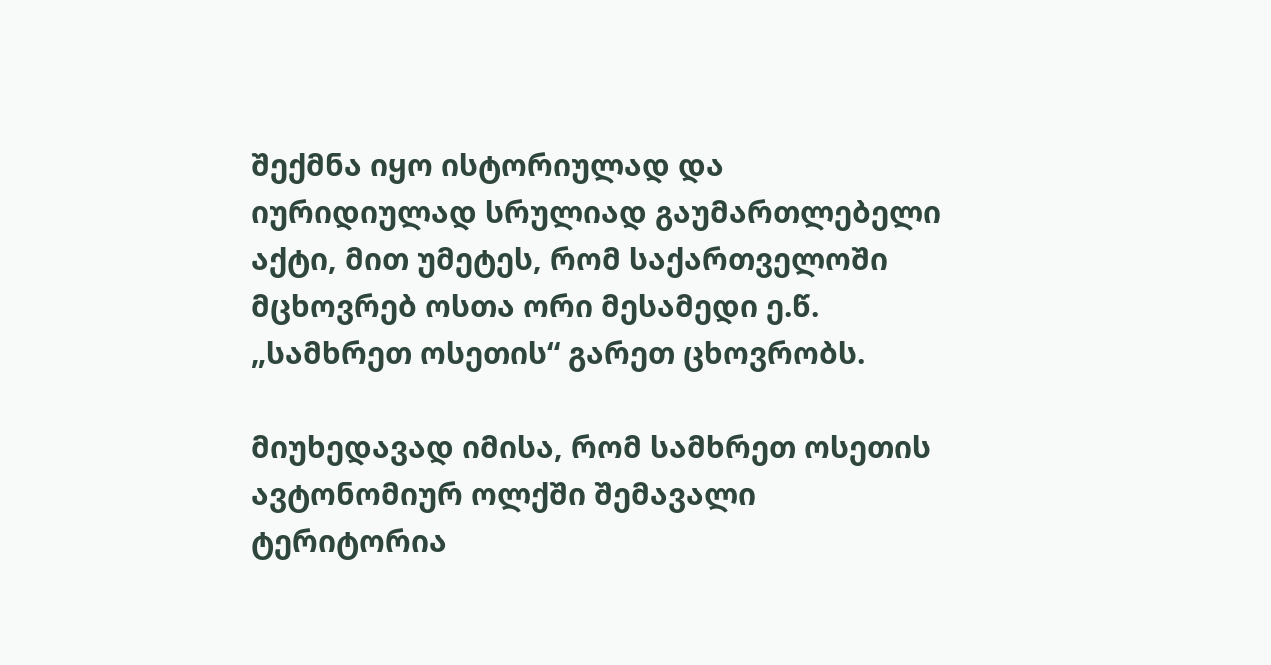შექმნა იყო ისტორიულად და იურიდიულად სრულიად გაუმართლებელი აქტი, მით უმეტეს, რომ საქართველოში მცხოვრებ ოსთა ორი მესამედი ე.წ. „სამხრეთ ოსეთის“ გარეთ ცხოვრობს.

მიუხედავად იმისა, რომ სამხრეთ ოსეთის ავტონომიურ ოლქში შემავალი ტერიტორია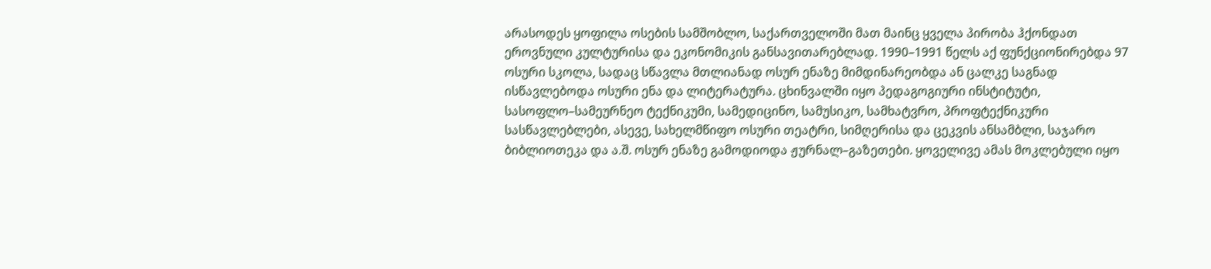არასოდეს ყოფილა ოსების სამშობლო, საქართველოში მათ მაინც ყველა პირობა ჰქონდათ ეროვნული კულტურისა და ეკონომიკის განსავითარებლად. 1990–1991 წელს აქ ფუნქციონირებდა 97 ოსური სკოლა, სადაც სწავლა მთლიანად ოსურ ენაზე მიმდინარეობდა ან ცალკე საგნად ისწავლებოდა ოსური ენა და ლიტერატურა. ცხინვალში იყო პედაგოგიური ინსტიტუტი, სასოფლო–სამეურნეო ტექნიკუმი, სამედიცინო, სამუსიკო, სამხატვრო, პროფტექნიკური სასწავლებლები, ასევე, სახელმწიფო ოსური თეატრი, სიმღერისა და ცეკვის ანსამბლი, საჯარო ბიბლიოთეკა და ა.შ. ოსურ ენაზე გამოდიოდა ჟურნალ–გაზეთები. ყოველივე ამას მოკლებული იყო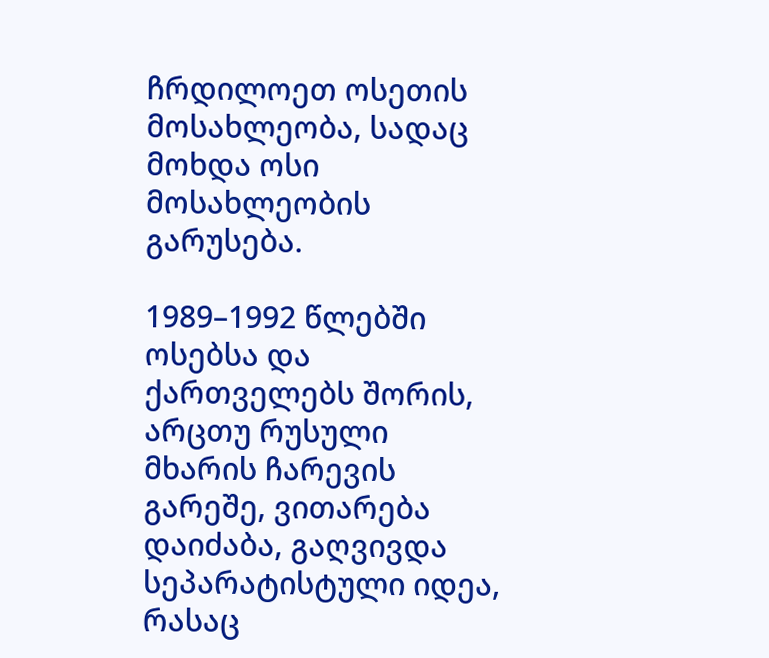ჩრდილოეთ ოსეთის მოსახლეობა, სადაც მოხდა ოსი მოსახლეობის გარუსება.

1989–1992 წლებში ოსებსა და ქართველებს შორის, არცთუ რუსული მხარის ჩარევის გარეშე, ვითარება დაიძაბა, გაღვივდა სეპარატისტული იდეა, რასაც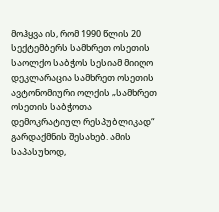მოჰყვა ის, რომ 1990 წლის 20 სექტემბერს სამხრეთ ოსეთის საოლქო საბჭოს სესიამ მიიღო დეკლარაცია სამხრეთ ოსეთის ავტონომიური ოლქის „სამხრეთ ოსეთის საბჭოთა დემოკრატიულ რესპუბლიკად“ გარდაქმნის შესახებ. ამის საპასუხოდ,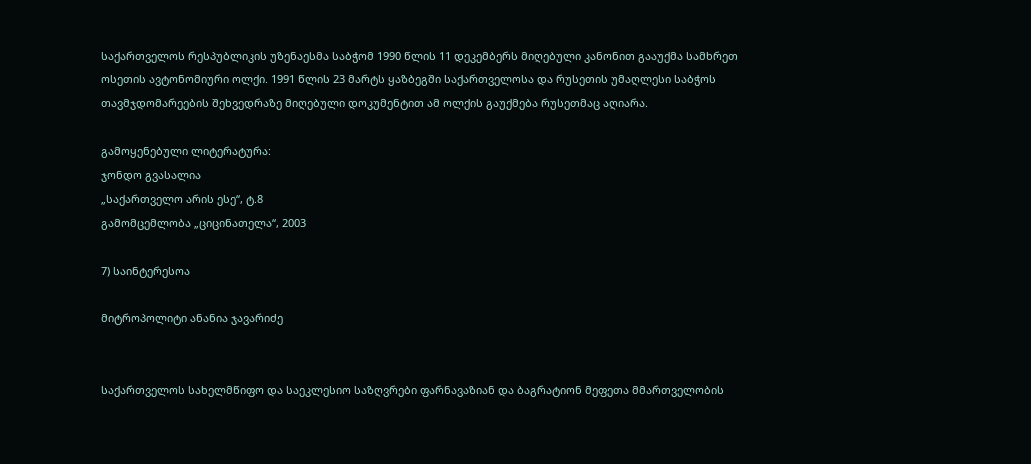საქართველოს რესპუბლიკის უზენაესმა საბჭომ 1990 წლის 11 დეკემბერს მიღებული კანონით გააუქმა სამხრეთ ოსეთის ავტონომიური ოლქი. 1991 წლის 23 მარტს ყაზბეგში საქართველოსა და რუსეთის უმაღლესი საბჭოს თავმჯდომარეების შეხვედრაზე მიღებული დოკუმენტით ამ ოლქის გაუქმება რუსეთმაც აღიარა.

გამოყენებული ლიტერატურა:
ჯონდო გვასალია
„საქართველო არის ესე“, ტ.8
გამომცემლობა „ციცინათელა“, 2003

7) საინტერესოა

მიტროპოლიტი ანანია ჯავარიძე


საქართველოს სახელმწიფო და საეკლესიო საზღვრები ფარნავაზიან და ბაგრატიონ მეფეთა მმართველობის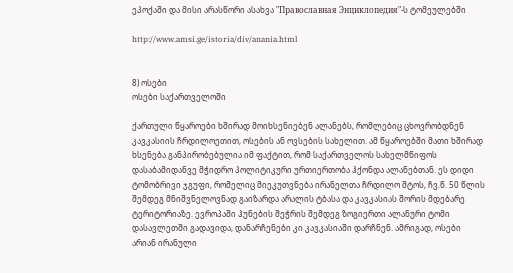ეპოქაში და მისი არასწორი ასახვა "Православная Энциклопедия"-ს ტომეულებში

http://www.amsi.ge/istoria/div/anania.html


8) ოსები
ოსები საქართველოში

ქართული წყაროები ხშირად მოიხსენიებენ ალანებს, რომლებიც ცხოვრობდნენ კავკასიის ჩრდილოეთით, ოსების ან ოვსების სახელით. ამ წყაროებში მათი ხშირად ხსენება განპირობებულია იმ ფაქტით, რომ საქართველოს სახელმწიფოს დასაბამიდანვე მჭიდრო პოლიტიკური ურთიერთობა ჰქონდა ალანებთან. ეს დიდი ტომობრივი ჯგუფი, რომელიც მიეკუთვნება ირანელთა ჩრდილო შტოს, ჩვ.წ. 50 წლის შემდეგ მნიშვნელოვნად გაიზარდა არალის ტბასა და კავკასიას შორის მდებარე ტერიტორიაზე. ევროპაში ჰუნების შეჭრის შემდეგ ზოგიერთი ალანური ტომი დასავლეთში გადავიდა, დანარჩენები კი კავკასიაში დარჩნენ. ამრიგად, ოსები არიან ირანული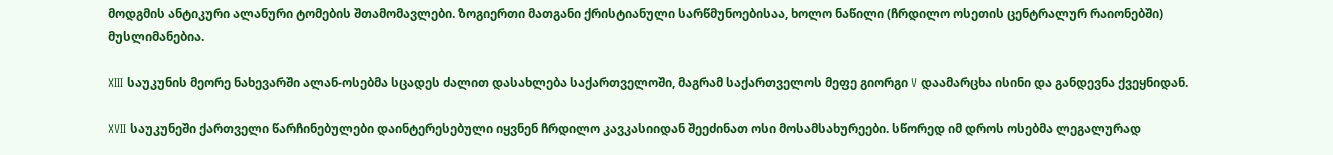მოდგმის ანტიკური ალანური ტომების შთამომავლები. ზოგიერთი მათგანი ქრისტიანული სარწმუნოებისაა, ხოლო ნაწილი (ჩრდილო ოსეთის ცენტრალურ რაიონებში) მუსლიმანებია.

XIII საუკუნის მეორე ნახევარში ალან-ოსებმა სცადეს ძალით დასახლება საქართველოში, მაგრამ საქართველოს მეფე გიორგი V დაამარცხა ისინი და განდევნა ქვეყნიდან.

XVII საუკუნეში ქართველი წარჩინებულები დაინტერესებული იყვნენ ჩრდილო კავკასიიდან შეეძინათ ოსი მოსამსახურეები. სწორედ იმ დროს ოსებმა ლეგალურად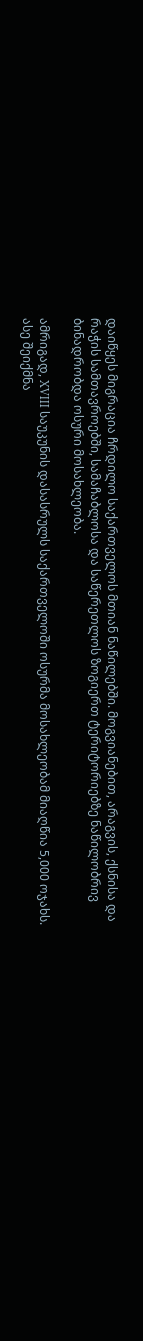დაიწყეს მიგრაცია ჩრდილო საქართველოს მთიან ნაწილებში. მოგვიანებით, არაგვის, ქსნისა და რაჭის სამთავროებში, სამაჩაბლოსა და საწერეთლოს ზოგიერთ ტერიტორიებზე ნაწილობრივ ბინადრობდა ოსური მოსახლეობა.

ამრიგად, XVIII საუკუნის დასასრულს საქართველოში ოსურმა მოსახლეობამ მიაღწია 5,000 ოჯახს. ასე შეიქმნა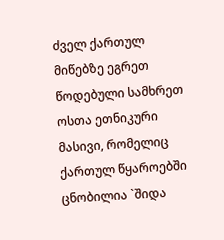ძველ ქართულ მიწებზე ეგრეთ წოდებული სამხრეთ ოსთა ეთნიკური მასივი, რომელიც ქართულ წყაროებში ცნობილია `შიდა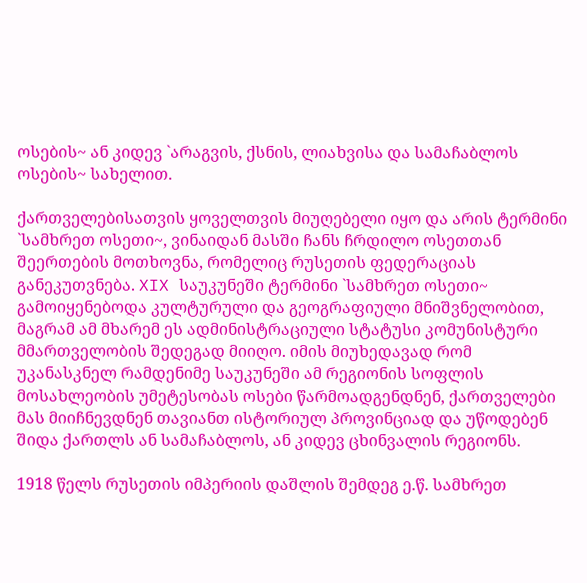ოსების~ ან კიდევ `არაგვის, ქსნის, ლიახვისა და სამაჩაბლოს ოსების~ სახელით.

ქართველებისათვის ყოველთვის მიუღებელი იყო და არის ტერმინი `სამხრეთ ოსეთი~, ვინაიდან მასში ჩანს ჩრდილო ოსეთთან შეერთების მოთხოვნა, რომელიც რუსეთის ფედერაციას განეკუთვნება. XIX საუკუნეში ტერმინი `სამხრეთ ოსეთი~ გამოიყენებოდა კულტურული და გეოგრაფიული მნიშვნელობით, მაგრამ ამ მხარემ ეს ადმინისტრაციული სტატუსი კომუნისტური მმართველობის შედეგად მიიღო. იმის მიუხედავად რომ უკანასკნელ რამდენიმე საუკუნეში ამ რეგიონის სოფლის მოსახლეობის უმეტესობას ოსები წარმოადგენდნენ, ქართველები მას მიიჩნევდნენ თავიანთ ისტორიულ პროვინციად და უწოდებენ შიდა ქართლს ან სამაჩაბლოს, ან კიდევ ცხინვალის რეგიონს.

1918 წელს რუსეთის იმპერიის დაშლის შემდეგ ე.წ. სამხრეთ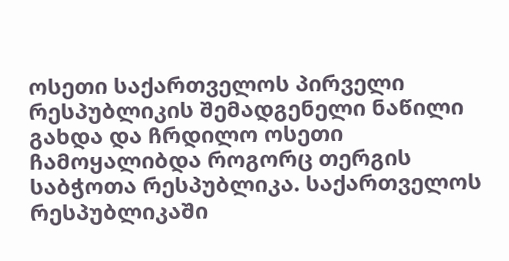ოსეთი საქართველოს პირველი რესპუბლიკის შემადგენელი ნაწილი გახდა და ჩრდილო ოსეთი ჩამოყალიბდა როგორც თერგის საბჭოთა რესპუბლიკა. საქართველოს რესპუბლიკაში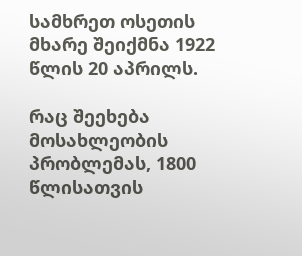სამხრეთ ოსეთის მხარე შეიქმნა 1922 წლის 20 აპრილს.

რაც შეეხება მოსახლეობის პრობლემას, 1800 წლისათვის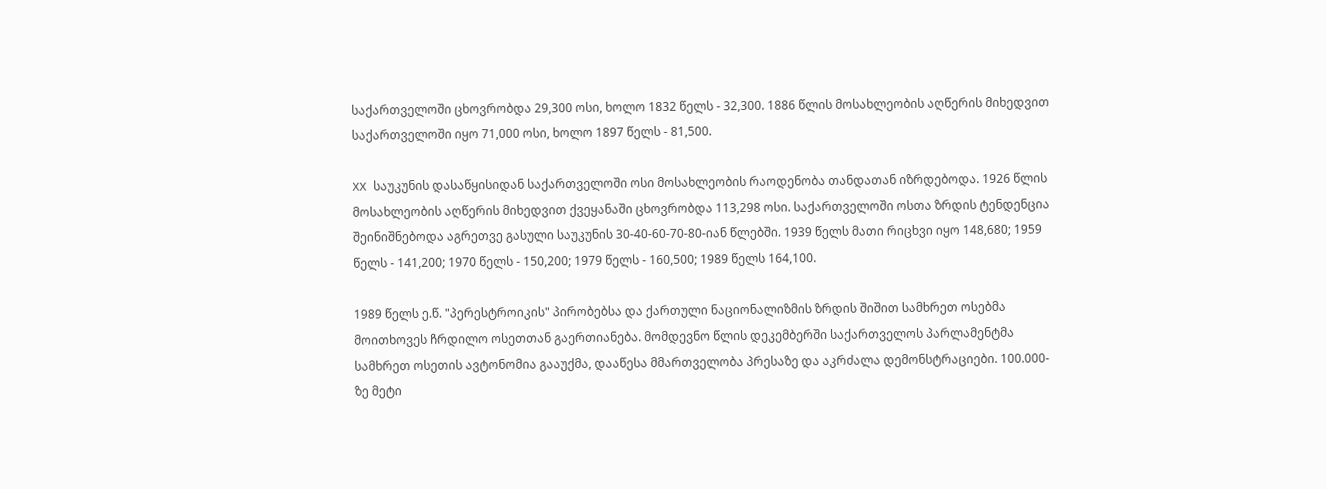საქართველოში ცხოვრობდა 29,300 ოსი, ხოლო 1832 წელს - 32,300. 1886 წლის მოსახლეობის აღწერის მიხედვით საქართველოში იყო 71,000 ოსი, ხოლო 1897 წელს - 81,500.

XX საუკუნის დასაწყისიდან საქართველოში ოსი მოსახლეობის რაოდენობა თანდათან იზრდებოდა. 1926 წლის მოსახლეობის აღწერის მიხედვით ქვეყანაში ცხოვრობდა 113,298 ოსი. საქართველოში ოსთა ზრდის ტენდენცია შეინიშნებოდა აგრეთვე გასული საუკუნის 30-40-60-70-80-იან წლებში. 1939 წელს მათი რიცხვი იყო 148,680; 1959 წელს - 141,200; 1970 წელს - 150,200; 1979 წელს - 160,500; 1989 წელს 164,100.

1989 წელს ე.წ. "პერესტროიკის" პირობებსა და ქართული ნაციონალიზმის ზრდის შიშით სამხრეთ ოსებმა მოითხოვეს ჩრდილო ოსეთთან გაერთიანება. მომდევნო წლის დეკემბერში საქართველოს პარლამენტმა სამხრეთ ოსეთის ავტონომია გააუქმა, დააწესა მმართველობა პრესაზე და აკრძალა დემონსტრაციები. 100.000-ზე მეტი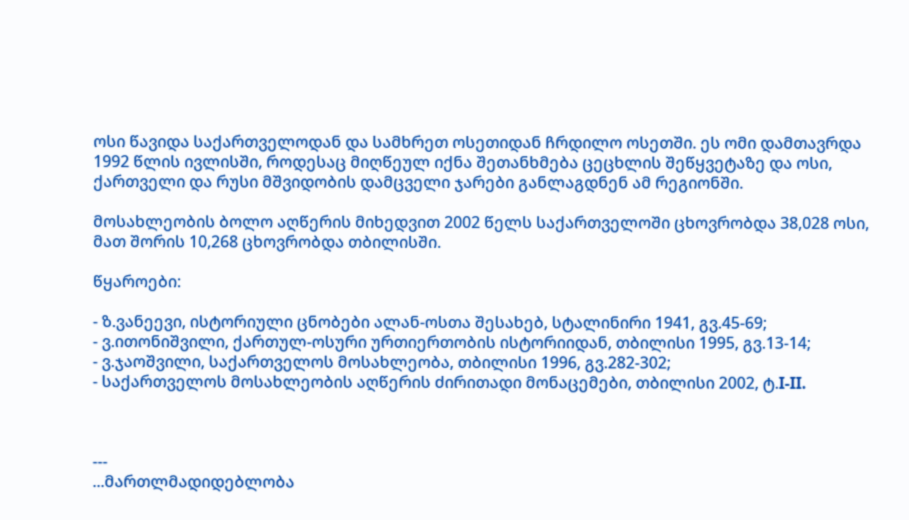ოსი წავიდა საქართველოდან და სამხრეთ ოსეთიდან ჩრდილო ოსეთში. ეს ომი დამთავრდა 1992 წლის ივლისში, როდესაც მიღწეულ იქნა შეთანხმება ცეცხლის შეწყვეტაზე და ოსი, ქართველი და რუსი მშვიდობის დამცველი ჯარები განლაგდნენ ამ რეგიონში.

მოსახლეობის ბოლო აღწერის მიხედვით 2002 წელს საქართველოში ცხოვრობდა 38,028 ოსი, მათ შორის 10,268 ცხოვრობდა თბილისში.

წყაროები:

- ზ.ვანეევი, ისტორიული ცნობები ალან-ოსთა შესახებ, სტალინირი 1941, გვ.45-69;
- ვ.ითონიშვილი, ქართულ-ოსური ურთიერთობის ისტორიიდან, თბილისი 1995, გვ.13-14;
- ვ.ჯაოშვილი, საქართველოს მოსახლეობა, თბილისი 1996, გვ.282-302;
- საქართველოს მოსახლეობის აღწერის ძირითადი მონაცემები, თბილისი 2002, ტ.I-II.



---
...მართლმადიდებლობა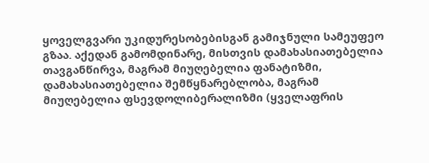ყოველგვარი უკიდურესობებისგან გამიჯნული სამეუფეო გზაა. აქედან გამომდინარე, მისთვის დამახასიათებელია თავგანწირვა, მაგრამ მიუღებელია ფანატიზმი, დამახასიათებელია შემწყნარებლობა, მაგრამ მიუღებელია ფსევდოლიბერალიზმი (ყველაფრის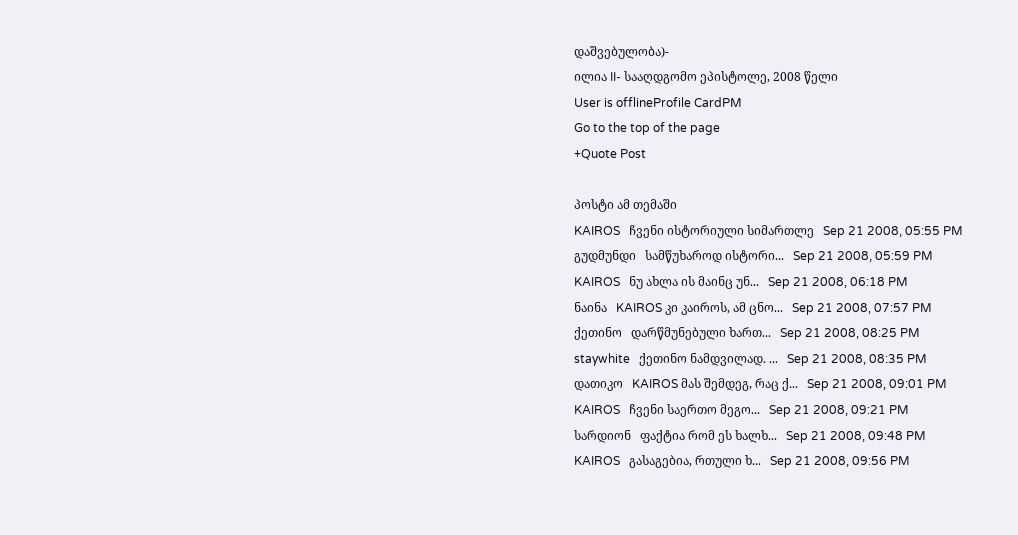დაშვებულობა)-
ილია II- სააღდგომო ეპისტოლე, 2008 წელი
User is offlineProfile CardPM
Go to the top of the page
+Quote Post

პოსტი ამ თემაში
KAIROS   ჩვენი ისტორიული სიმართლე   Sep 21 2008, 05:55 PM
გუდმუნდი   სამწუხაროდ ისტორი...   Sep 21 2008, 05:59 PM
KAIROS   ნუ ახლა ის მაინც უნ...   Sep 21 2008, 06:18 PM
ნაინა   KAIROS კი კაიროს, ამ ცნო...   Sep 21 2008, 07:57 PM
ქეთინო   დარწმუნებული ხართ...   Sep 21 2008, 08:25 PM
staywhite   ქეთინო ნამდვილად. ...   Sep 21 2008, 08:35 PM
დათიკო   KAIROS მას შემდეგ, რაც ქ...   Sep 21 2008, 09:01 PM
KAIROS   ჩვენი საერთო მეგო...   Sep 21 2008, 09:21 PM
სარდიონ   ფაქტია რომ ეს ხალხ...   Sep 21 2008, 09:48 PM
KAIROS   გასაგებია, რთული ხ...   Sep 21 2008, 09:56 PM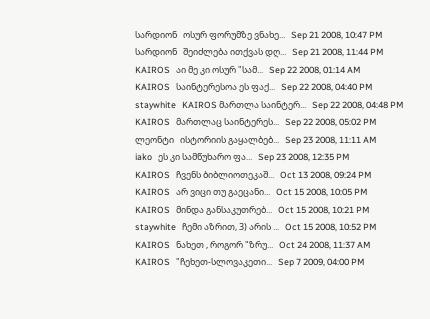სარდიონ   ოსურ ფორუმზე ვნახე...   Sep 21 2008, 10:47 PM
სარდიონ   შეიძლება ითქვას დღ...   Sep 21 2008, 11:44 PM
KAIROS   აი მე კი ოსურ "სამ...   Sep 22 2008, 01:14 AM
KAIROS   საინტერესოა ეს ფაქ...   Sep 22 2008, 04:40 PM
staywhite   KAIROS მართლა საინტერ...   Sep 22 2008, 04:48 PM
KAIROS   მართლაც საინტერეს...   Sep 22 2008, 05:02 PM
ლეონტი   ისტორიის გაყალბებ...   Sep 23 2008, 11:11 AM
iako   ეს კი სამწუხარო ფა...   Sep 23 2008, 12:35 PM
KAIROS   ჩვენს ბიბლიოთეკაშ...   Oct 13 2008, 09:24 PM
KAIROS   არ ვიცი თუ გაეცანი...   Oct 15 2008, 10:05 PM
KAIROS   მინდა განსაკუთრებ...   Oct 15 2008, 10:21 PM
staywhite   ჩემი აზრით, 3) არის ...   Oct 15 2008, 10:52 PM
KAIROS   ნახეთ , როგორ "ზრუ...   Oct 24 2008, 11:37 AM
KAIROS   "ჩეხეთ-სლოვაკეთი...   Sep 7 2009, 04:00 PM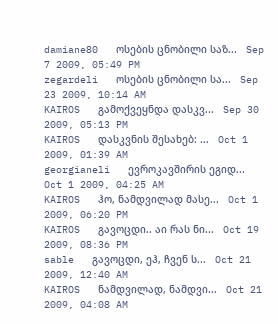damiane80   ოსების ცნობილი საზ...   Sep 7 2009, 05:49 PM
zegardeli   ოსების ცნობილი სა...   Sep 23 2009, 10:14 AM
KAIROS   გამოქვეყნდა დასკვ...   Sep 30 2009, 05:13 PM
KAIROS   დასკვნის შესახებ: ...   Oct 1 2009, 01:39 AM
georgianeli   ევროკავშირის ეგიდ...   Oct 1 2009, 04:25 AM
KAIROS   ჰო, ნამდვილად მასე...   Oct 1 2009, 06:20 PM
KAIROS   გავოცდი.. აი რას ნი...   Oct 19 2009, 08:36 PM
sable   გავოცდი, ეჰ, ჩვენ ს...   Oct 21 2009, 12:40 AM
KAIROS   ნამდვილად, ნამდვი...   Oct 21 2009, 04:08 AM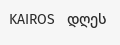KAIROS   დღეს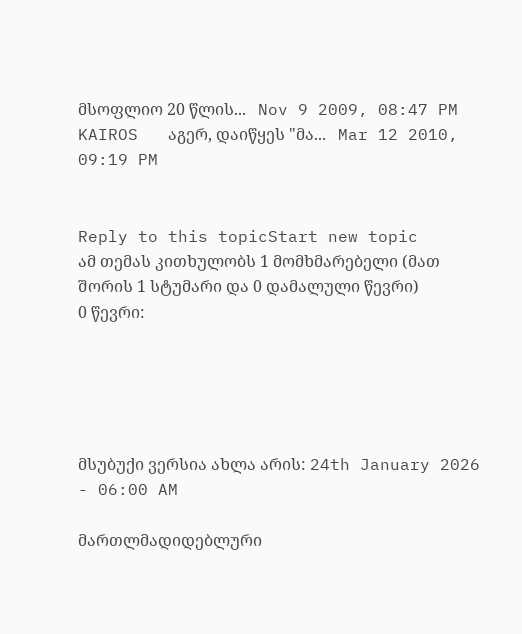მსოფლიო 20 წლის...   Nov 9 2009, 08:47 PM
KAIROS   აგერ, დაიწყეს "მა...   Mar 12 2010, 09:19 PM


Reply to this topicStart new topic
ამ თემას კითხულობს 1 მომხმარებელი (მათ შორის 1 სტუმარი და 0 დამალული წევრი)
0 წევრი:





მსუბუქი ვერსია ახლა არის: 24th January 2026 - 06:00 AM

მართლმადიდებლური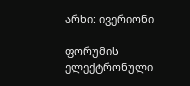არხი: ივერიონი

ფორუმის ელექტრონული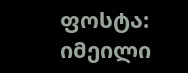ფოსტა: იმეილი